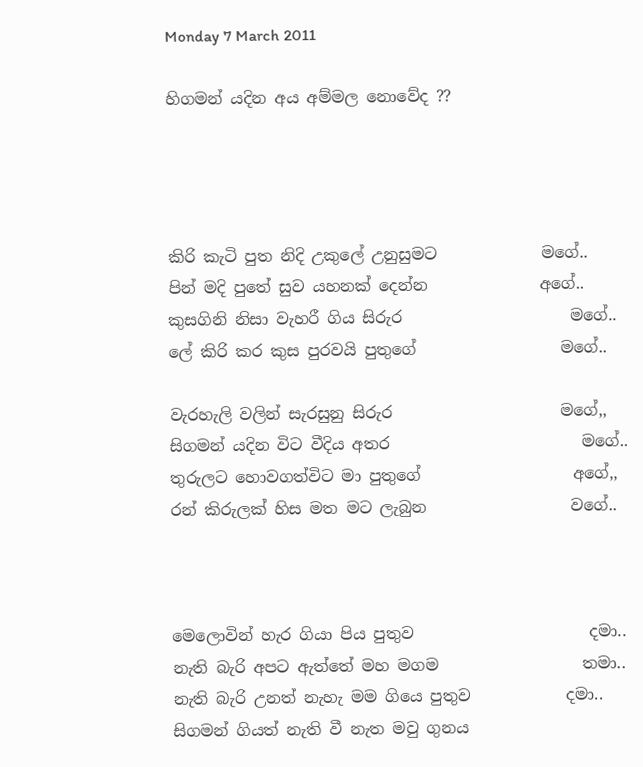Monday 7 March 2011

හිගමන් යදින අය අම්මල නොවේද ??




කිරි කැටි පුත නිදි උකුලේ උනුසුමට             මගේ..
පින් මදි පුතේ සුව යහනක් දෙන්න              අගේ..
කුසගිනි නිසා වැහරී ගිය සිරුර                     මගේ..
ලේ කිරි කර කුස පුරවයි පුතුගේ                  මගේ..

වැරහැලි වලින් සැරසුනු සිරුර                     මගේ,,
සිගමන් යදින විට වීදිය අතර                        මගේ..
තුරුලට හොවගත්විට මා පුතුගේ                   අගේ,,
රන් කිරුලක් හිස මත මට ලැබුන                  වගේ..



මෙලොවින් හැර ගියා පිය පුතුව                      දමා..
නැති බැරි අපට ඇත්තේ මහ මගම                  තමා..
නැති බැරි උනත් නැහැ මම ගියෙ පුතුව            දමා..
සිගමන් ගියත් නැති වී නැත මවු ගුනය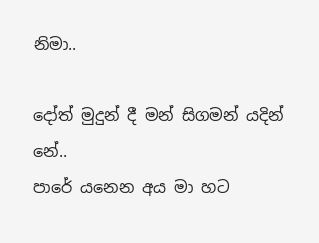නිමා..

දෝත් මුදුන් දී මන් සිගමන් යදින්                     නේ..
පාරේ යනෙන අය මා හට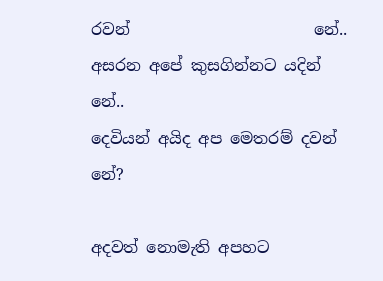රවන්                       නේ..
අසරන අපේ කුසගින්නට යදින්                        නේ..
දෙවියන් අයිද අප මෙතරම් දවන්                      නේ?

අදවත් නොමැති අපහට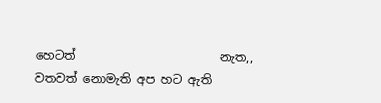හෙටත්                        නැත,,
වතවත් නොමැති අප හට ඇති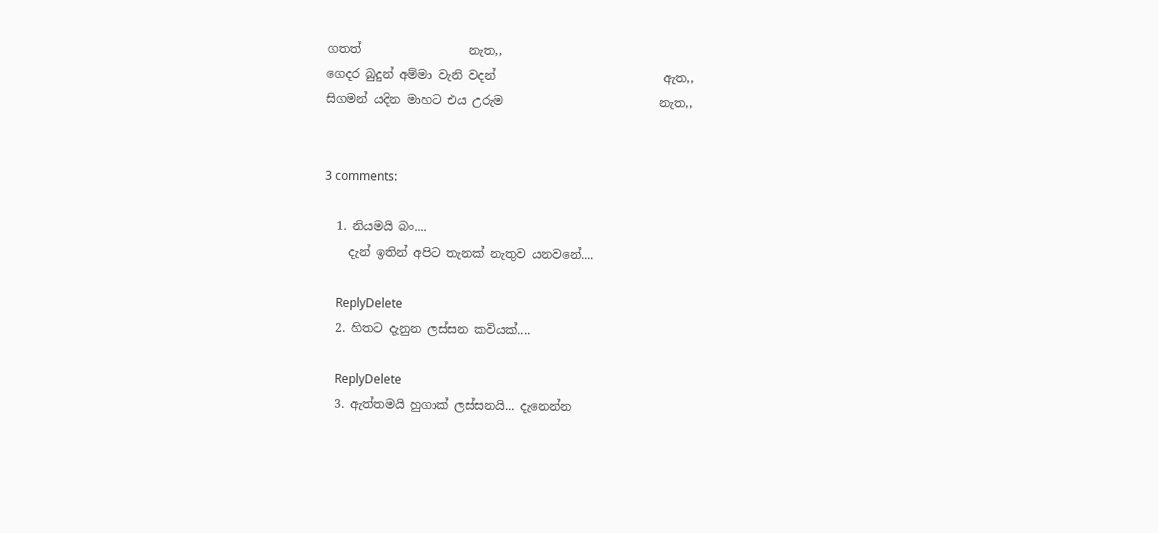ගතත්                  නැත,,
ගෙදර බුදුන් අම්මා වැනි වදන්                            ඇත,,
සිගමන් යදින මාහට එය උරුම                          නැත,,


3 comments:

  1. නියමයි බං....
    දැන් ඉතින් අපිට තැනක් නැතුව යනවනේ....

    ReplyDelete
  2. හිතට දැනුන ලස්සන කවියක්....

    ReplyDelete
  3. ඇත්තමයි හුගාක් ලස්සනයි... දැනෙන්න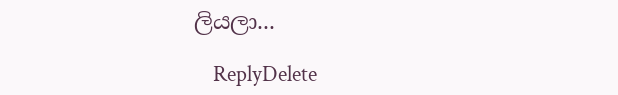ලියලා...

    ReplyDelete